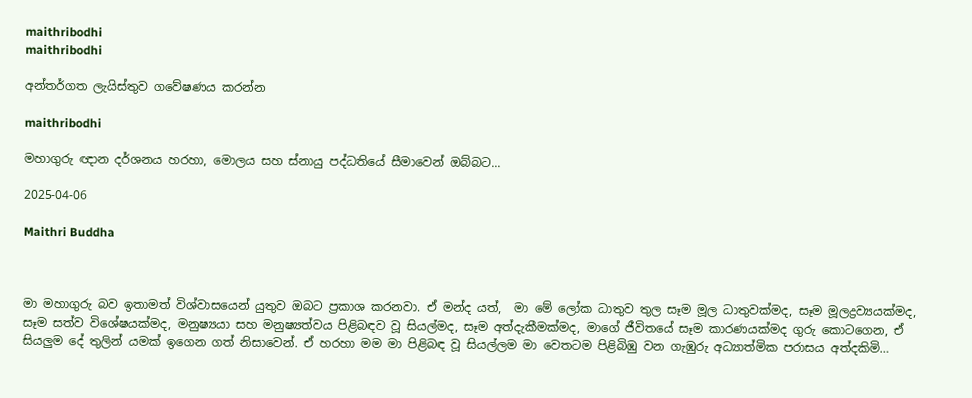maithribodhi
maithribodhi

අන්තර්ගත ලැයිස්තුව ගවේෂණය කරන්න

maithribodhi

මහාගුරු ඥාන දර්ශනය හරහා, මොලය සහ ස්නායු පද්ධතියේ සීමාවෙන් ඔබ්බට...

2025-04-06

Maithri Buddha



මා මහාගුරු බව ඉතාමත් විශ්වාසයෙන් යුතුව ඔබට ප්‍රකාශ කරනවා. ඒ මන්ද යත්,  මා මේ ලෝක ධාතුව තුල සෑම මූල ධාතුවක්මද, සෑම මූලද්‍රව්‍යයක්මද, සෑම සත්ව විශේෂයක්මද, මනුෂ්‍යයා සහ මනුෂ්‍යත්වය පිළිබඳව වූ සියල්මද, සෑම අත්දැකීමක්මද, මාගේ ජීවිතයේ සෑම කාරණයක්මද ගුරු කොටගෙන, ඒ සියලුම දේ තුලින් යමක් ඉගෙන ගත් නිසාවෙන්. ඒ හරහා මම මා පිළිබඳ වූ සියල්ලම මා වෙතටම පිළිබිඹු වන ගැඹුරු අධ්‍යාත්මික පරාසය අත්දකිමි…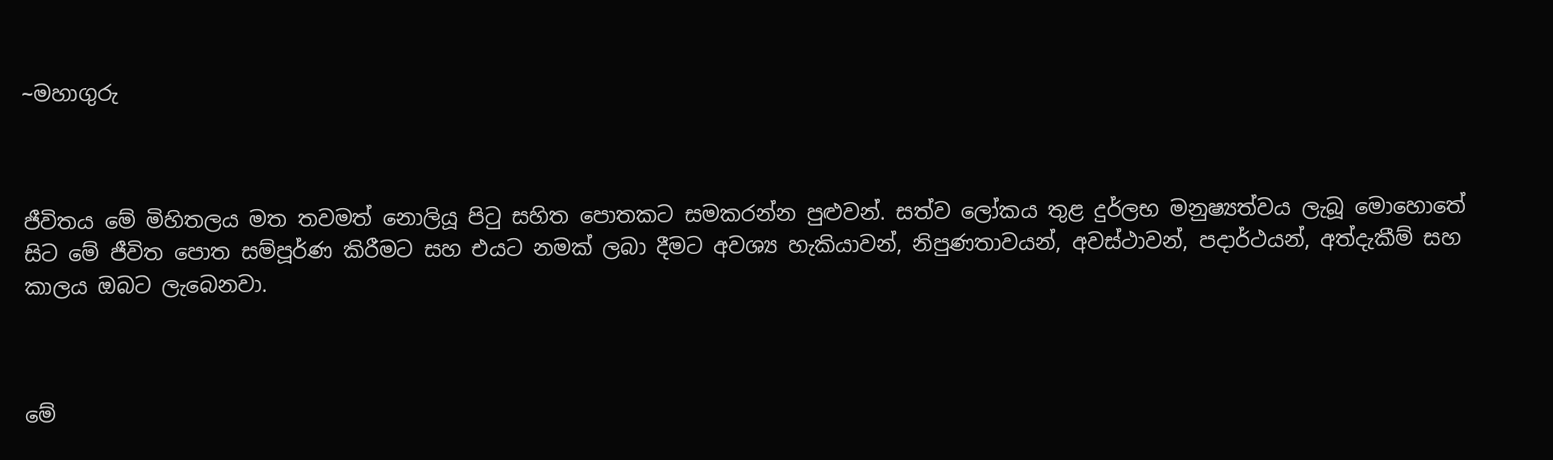~මහාගුරු



ජීවිතය මේ මිහිතලය මත තවමත් නොලියූ පිටු සහිත පොතකට සමකරන්න පුළුවන්. සත්ව ලෝකය තුළ දුර්ලභ මනුෂ්‍යත්වය ලැබූ මොහොතේ සිට මේ ජීවිත පොත සම්පූර්ණ කිරීමට සහ එයට නමක් ලබා දීමට අවශ්‍ය හැකියාවන්, නිපුණතාවයන්, අවස්ථාවන්, පදාර්ථයන්, අත්දැකීම් සහ කාලය ඔබට ලැබෙනවා.



මේ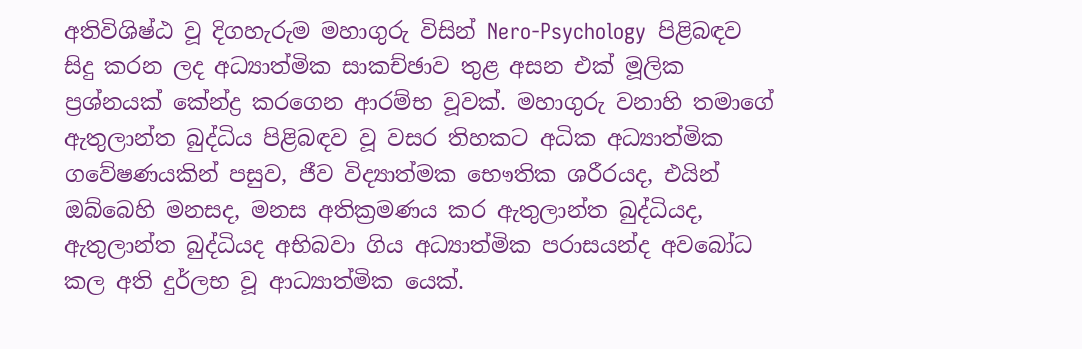අතිවිශිෂ්ඨ වූ දිගහැරුම මහාගුරු විසින් Nero-Psychology  පිළිබඳව සිදු කරන ලද අධ්‍යාත්මික සාකච්ඡාව තුළ අසන එක් මූලික ප්‍රශ්නයක් කේන්ද්‍ර කරගෙන ආරම්භ වූවක්. මහාගුරු වනාහි තමාගේ ඇතුලාන්ත බුද්ධිය පිළිබඳව වූ වසර තිහකට අධික අධ්‍යාත්මික ගවේෂණයකින් පසුව, ජීව විද්‍යාත්මක භෞතික ශරීරයද, එයින් ඔබ්බෙහි මනසද, මනස අතික්‍රමණය කර ඇතුලාන්ත බුද්ධියද, ඇතුලාන්ත බුද්ධියද අභිබවා ගිය අධ්‍යාත්මික පරාසයන්ද අවබෝධ කල අති දුර්ලභ වූ ආධ්‍යාත්මික යෙක්.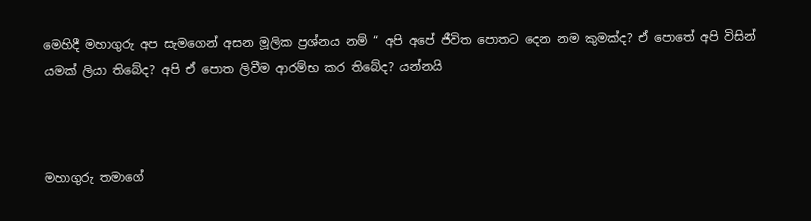මෙහිදී මහාගුරු අප සැමගෙන් අසන මූලික ප්‍රශ්නය නම් “ අපි අපේ ජීවිත පොතට දෙන නම කුමක්ද? ඒ පොතේ අපි විසින් යමක් ලියා තිබේද? අපි ඒ පොත ලිවීම ආරම්භ කර තිබේද? යන්නයි



මහාගුරු තමාගේ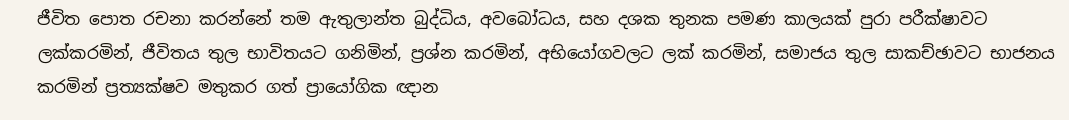ජීවිත පොත රචනා කරන්නේ තම ඇතුලාන්ත බුද්ධිය, අවබෝධය, සහ දශක තුනක පමණ කාලයක් පුරා පරීක්ෂාවට ලක්කරමින්, ජීවිතය තුල භාවිතයට ගනිමින්, ප්‍රශ්න කරමින්, අභියෝගවලට ලක් කරමින්, සමාජය තුල සාකච්ඡාවට භාජනය කරමින් ප්‍රත්‍යක්ෂව මතුකර ගත් ප්‍රායෝගික ඥාන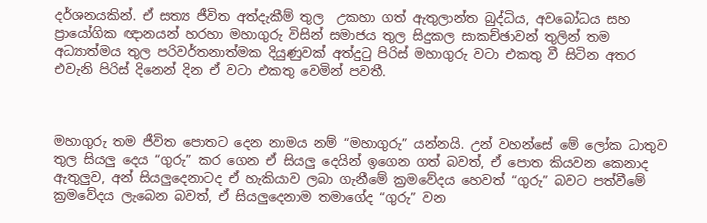දර්ශනයකින්. ඒ සත්‍ය ජීවිත අත්දැකීම් තුල  ‍උකහා ගත් ඇතුලාන්ත බුද්ධිය, අවබෝධය සහ ප්‍රායෝගික ඥානයන් හරහා මහාගුරු විසින් සමාජය තුල සිදුකල සාකච්ඡාවන් තුලින් තම අධ්‍යාත්මය තුල පරිවර්තනාත්මක දියුණුවක් අත්දුටු පිරිස් මහාගුරු වටා එකතු වී සිටින අතර එවැනි පිරිස් දිනෙන් දින ඒ වටා එකතු වෙමින් පවතී.



මහාගුරු තම ජීවිත පොතට දෙන නාමය නම් “මහාගුරු” යන්නයි. උන් වහන්සේ මේ ලෝක ධාතුව තුල සියලු දෙය “ගුරු” කර ගෙන ඒ සියලු දෙයින් ඉගෙන ගත් බවත්, ඒ පොත කියවන කෙනාද ඇතුලුව, අන් සියලුදෙනාටද ඒ හැකියාව ලබා ගැනීමේ ක්‍රමවේදය හෙවත් “ගුරු” බවට පත්වීමේ ක්‍රමවේදය ලැබෙන බවත්, ඒ සියලුදෙනාම තමාගේද “ගුරු” වන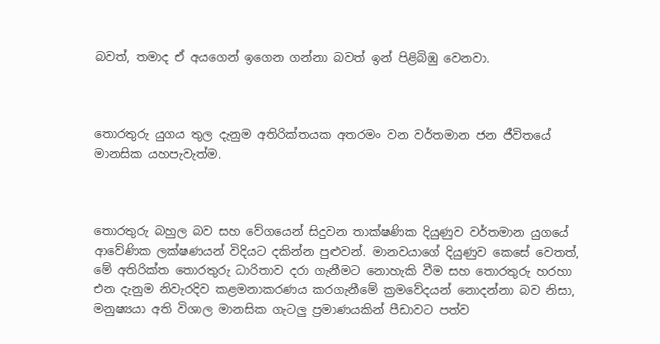බවත්, තමාද ඒ අයගෙන් ඉගෙන ගන්නා බවත් ඉන් පිළිබිඹු වෙනවා.



තොරතුරු යුගය තුල දැනුම අතිරික්තයක අතරමං වන වර්තමාන ජන ජීවිතයේ මානසික යහපැවැත්ම.



තොරතුරු බහුල බව සහ වේගයෙන් සිදුවන තාක්ෂණික දියුණුව වර්තමාන යුගයේ ආවේණික ලක්ෂණයන් විදියට දකින්න පුළුවන්. මානවයාගේ දියුණුව කෙසේ වෙතත්, මේ අතිරික්ත තොරතුරු ධාරිතාව දරා ගැනීමට නොහැකි වීම සහ තොරතුරු හරහා එන දැනුම නිවැරදිව කළමනාකරණය කරගැනීමේ ක්‍රමවේදයන් නොදන්නා බව නිසා, මනුෂ්‍යයා අති විශාල මානසික ගැටලු ප්‍රමාණයකින් පීඩාවට පත්ව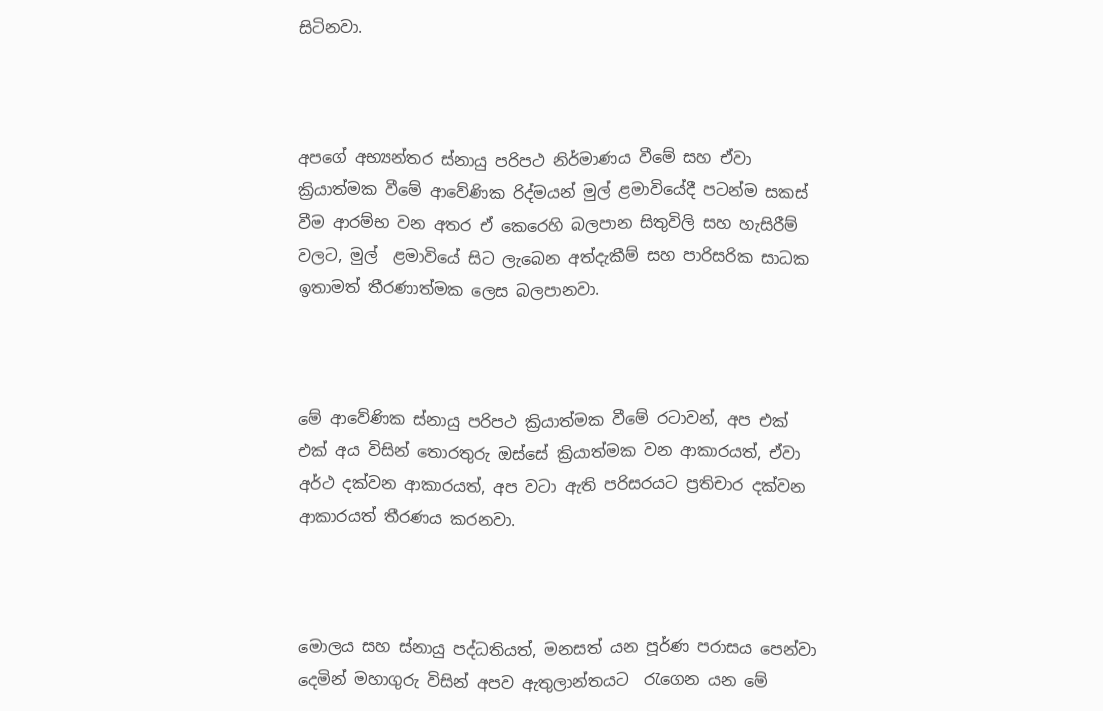සිටිනවා.



අපගේ අභ්‍යන්තර ස්නායු පරිපථ නිර්මාණය වීමේ සහ ඒවා ක්‍රියාත්මක වීමේ ආවේණික රිද්මයන් මුල් ළමාවියේදී පටන්ම සකස් වීම ආරම්භ වන අතර ඒ කෙරෙහි බලපාන සිතුවිලි සහ හැසිරීම් වලට, මුල්  ළමාවියේ සිට ලැබෙන අත්දැකීම් සහ පාරිසරික සාධක ඉතාමත් තීරණාත්මක ලෙස බලපානවා.



මේ ආවේණික ස්නායු පරිපථ ක්‍රියාත්මක වීමේ රටාවන්, අප එක් එක් අය විසින් තොරතුරු ඔස්සේ ක්‍රියාත්මක වන ආකාරයත්, ඒවා අර්ථ දක්වන ආකාරයත්, අප වටා ඇති පරිසරයට ප්‍රතිචාර දක්වන ආකාරයත් තීරණය කරනවා.



මොලය සහ ස්නායු පද්ධතියත්, මනසත් යන පූර්ණ පරාසය පෙන්වා දෙමින් මහාගුරු විසින් අපව ඇතුලාන්තයට  රැගෙන යන මේ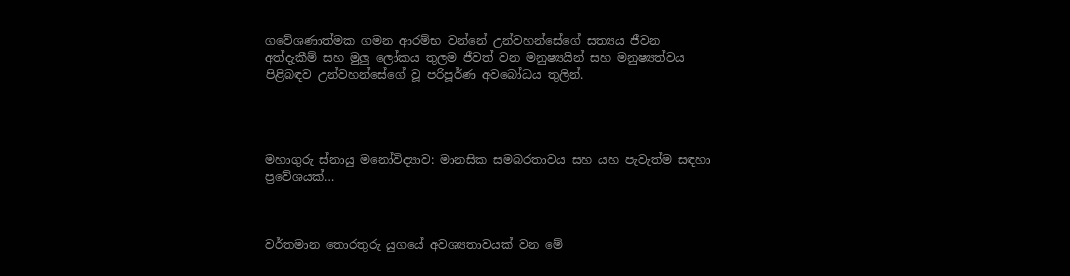ගවේශණාත්මක ගමන ආරම්භ වන්නේ උන්වහන්සේගේ සත්‍යය ජීවන අත්දැකීම් සහ මුලු ලෝකය තුලම ජීවත් වන මනුෂ්‍යයින් සහ මනුෂ්‍යත්වය පිළිබඳව උන්වහන්සේගේ වූ පරිපූර්ණ අවබෝධය තුලින්.




මහාගුරු ස්නායු මනෝවිද්‍යාව: මානසික සමබරතාවය සහ යහ පැවැත්ම සඳහා ප්‍රවේශයක්…



වර්තමාන තොරතුරු යුගයේ අවශ්‍යතාවයක් වන මේ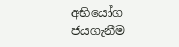අභියෝග ජයගැනීම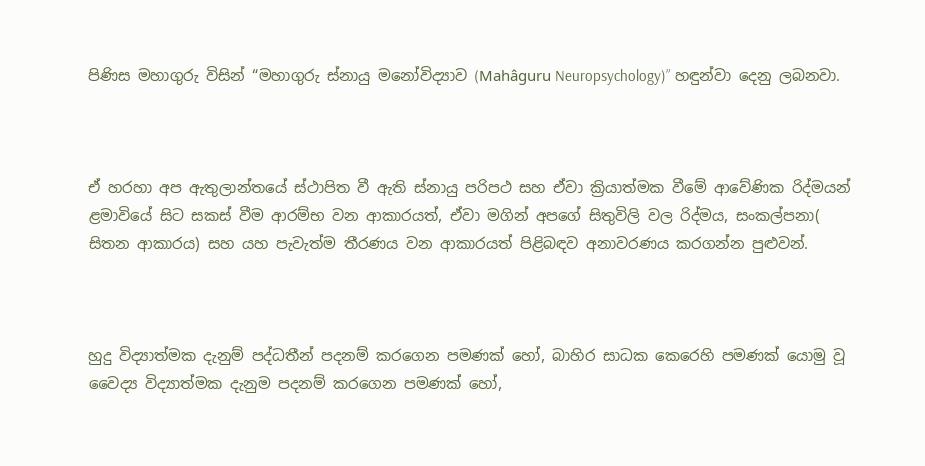පිණිස මහාගුරු විසින් “මහාගුරු ස්නායු මනෝවිද්‍යාව (Mahâguru Neuropsychology)” හඳුන්වා දෙනු ලබනවා.



ඒ හරහා අප ඇතුලාන්තයේ ස්ථාපිත වී ඇති ස්නායු පරිපථ සහ ඒවා ක්‍රියාත්මක වීමේ ආවේණික රිද්මයන් ළමාවියේ සිට සකස් වීම ආරම්භ වන ආකාරයත්, ඒවා මගින් අපගේ සිතුවිලි වල රිද්මය, සංකල්පනා( සිතන ආකාරය) සහ යහ පැවැත්ම තීරණය වන ආකාරයත් පිළිබඳව අනාවරණය කරගන්න පුළුවන්.



හුදු විද්‍යාත්මක දැනුම් පද්ධතීන් පදනම් කරගෙන පමණක් හෝ, බාහිර සාධක කෙරෙහි පමණක් යොමු වූ වෛද්‍ය විද්‍යාත්මක දැනුම පදනම් කරගෙන පමණක් හෝ,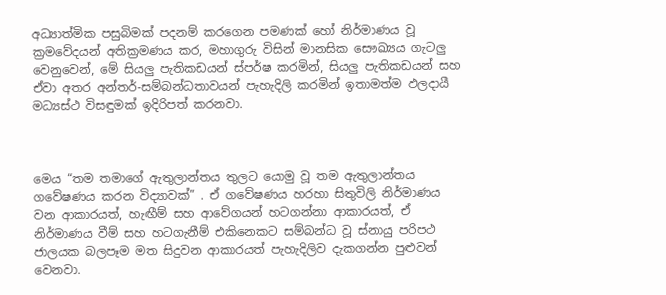අධ්‍යාත්මික පසුබිමක් පදනම් කරගෙන පමණක් හෝ නිර්මාණය වූ ක්‍රමවේදයන් අතික්‍රමණය කර, මහාගුරු විසින් මානසික සෞඛ්‍යය ගැටලු වෙනුවෙන්, මේ සියලු පැතිකඩයන් ස්පර්ෂ කරමින්, සියලු පැතිකඩයන් සහ ඒවා අතර අන්තර්-සම්බන්ධතාවයන් පැහැදිලි කරමින් ඉතාමත්ම ඵලදායී මධ්‍යස්ථ විසඳුමක් ඉදිරිපත් කරනවා.



මෙය “තම තමාගේ ඇතුලාන්තය තුලට යොමු වූ තම ඇතුලාන්තය ගවේෂණය කරන විද්‍යාවක්” . ඒ ගවේෂණය හරහා සිතුවිලි නිර්මාණය වන ආකාරයත්, හැඟීම් සහ ආවේගයන් හටගන්නා ආකාරයත්, ඒ නිර්මාණය වීම් සහ හටගැනීම් එකිනෙකට සම්බන්ධ වූ ස්නායු පරිපථ ජාලයක බලපෑම මත සිදුවන ආකාරයත් පැහැදිලිව දැකගන්න පුළුවන් වෙනවා.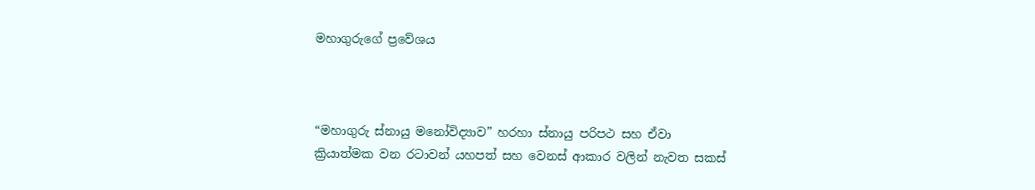මහාගුරුගේ ප්‍රවේශය



“මහාගුරු ස්නායු මනෝවිද්‍යාව” හරහා ස්නායු පරිපථ සහ ඒවා ක්‍රියාත්මක වන රටාවන් යහපත් සහ වෙනස් ආකාර වලින් නැවත සකස්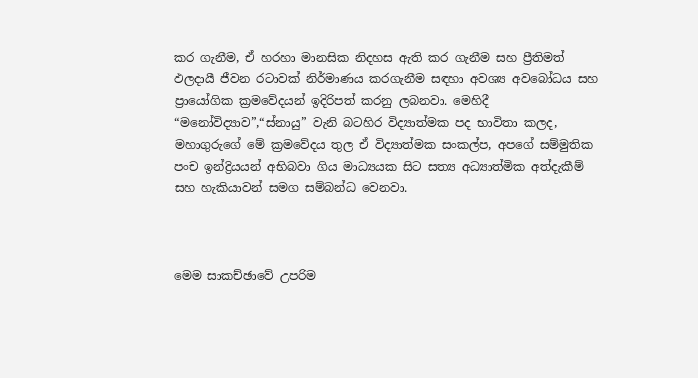කර ගැනීම, ඒ හරහා මානසික නිදහස ඇති කර ගැනීම සහ ප්‍රීතිමත් ඵලදායී ජීවන රටාවක් නිර්මාණය කරගැනීම සඳහා අවශ්‍ය අවබෝධය සහ ප්‍රායෝගික ක්‍රමවේදයන් ඉදිරිපත් කරනු ලබනවා. මෙහිදී “මනෝවිද්‍යාව”,“ස්නායු” වැනි බටහිර විද්‍යාත්මක පද භාවිතා කලද, මහාගුරුගේ මේ ක්‍රමවේදය තුල ඒ විද්‍යාත්මක සංකල්ප, අපගේ සම්මුතික පංච ඉන්ද්‍රියයන් අභිබවා ගිය මාධ්‍යයක සිට සත්‍ය අධ්‍යාත්මික අත්දැකීම් සහ හැකියාවන් සමග සම්බන්ධ වෙනවා.



මෙම සාකච්ඡාවේ උපරිම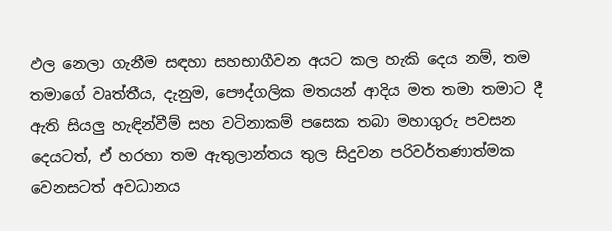ඵල නෙලා ගැනීම සඳහා සහභාගීවන අයට කල හැකි දෙය නම්, තම තමාගේ වෘත්තීය, දැනුම, පෞද්ගලික මතයන් ආදිය මත තමා තමාට දී ඇති සියලු හැඳින්වීම් සහ වටිනාකම් පසෙක තබා මහාගුරු පවසන දෙයටත්, ඒ හරහා තම ඇතුලාන්තය තුල සිදුවන පරිවර්තණාත්මක වෙනසටත් අවධානය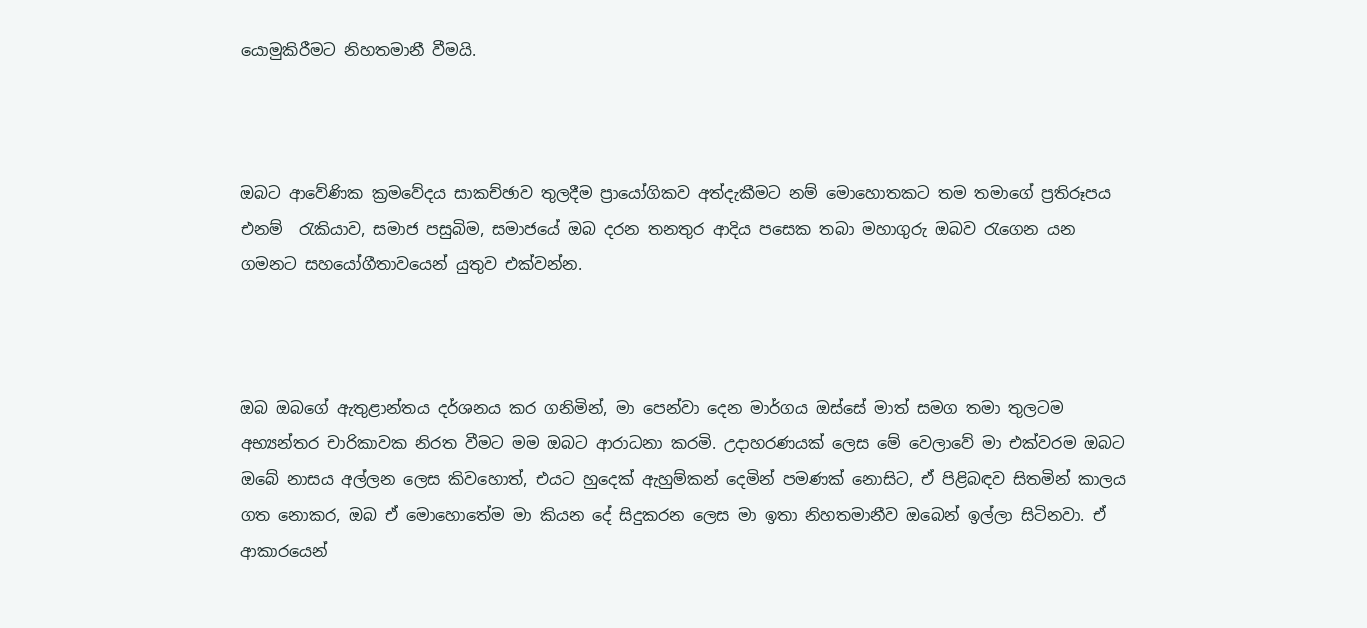යොමුකිරීමට නිහතමානී වීමයි.



ඔබට ආවේණික ක්‍රමවේදය සාකච්ඡාව තුලදීම ප්‍රායෝගිකව අත්දැකීමට නම් මොහොතකට තම තමාගේ ප්‍රතිරූපය එනම්  රැකියාව, සමාජ පසුබිම, සමාජයේ ඔබ දරන තනතුර ආදිය පසෙක තබා මහාගුරු ඔබව රැගෙන යන ගමනට සහයෝගීතාවයෙන් යුතුව එක්වන්න.



ඔබ ඔබගේ ඇතුළාන්තය දර්ශනය කර ගනිමින්, මා පෙන්වා දෙන මාර්ගය ඔස්සේ මාත් සමග තමා තුලටම අභ්‍යන්තර චාරිකාවක නිරත වීමට මම ඔබට ආරාධනා කරමි. උදාහරණයක් ලෙස මේ වෙලාවේ මා එක්වරම ඔබට ඔබේ නාසය අල්ලන ලෙස කිවහොත්, එයට හුදෙක් ඇහුම්කන් දෙමින් පමණක් නොසිට, ඒ පිළිබඳව සිතමින් කාලය ගත නොකර, ඔබ ඒ මොහොතේම මා කියන දේ සිදුකරන ලෙස මා ඉතා නිහතමානීව ඔබෙන් ඉල්ලා සිටිනවා. ඒ ආකාරයෙන්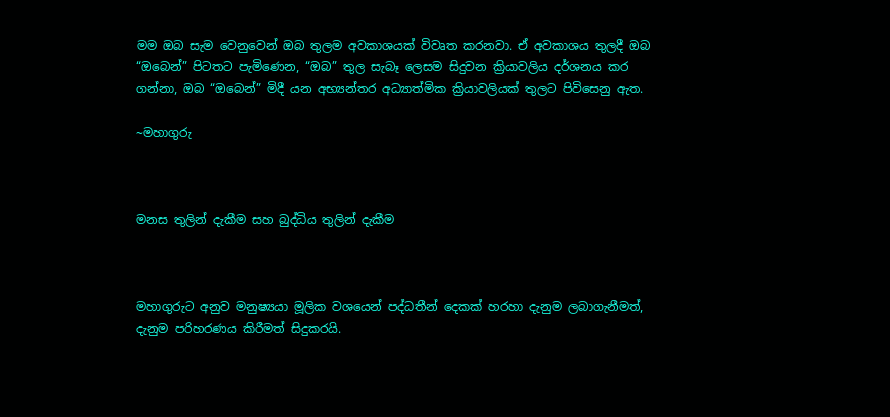මම ඔබ සැම වෙනුවෙන් ඔබ තුලම අවකාශයක් විවෘත කරනවා. ඒ අවකාශය තුලදී ඔබ “ඔබෙන්” පිටතට පැමිණෙන, “ඔබ” තුල සැබෑ ලෙසම සිදුවන ක්‍රියාවලිය දර්ශනය කර ගන්නා, ඔබ “ඔබෙන්” මිදී යන අභ්‍යන්තර අධ්‍යාත්මික ක්‍රියාවලියක් තුලට පිවිසෙනු ඇත.

~මහාගුරු



මනස තුලින් දැකීම සහ බුද්ධිය තුලින් දැකීම



මහාගුරුට අනුව මනුෂ්‍යයා මූලික වශයෙන් පද්ධතීන් දෙකක් හරහා දැනුම ලබාගැනීමත්, දැනුම පරිහරණය කිරීමත් සිදුකරයි.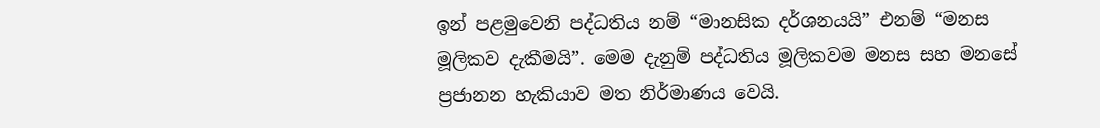ඉන් පළමුවෙනි පද්ධතිය නම් “මානසික දර්ශනයයි” එනම් “මනස මූලිකව දැකීමයි”. මෙම දැනුම් පද්ධතිය මූලිකවම මනස සහ මනසේ ප්‍රජානන හැකියාව මත නිර්මාණය වෙයි.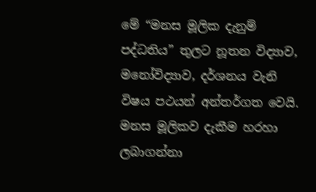මේ “මනස මූලික දැනුම් පද්ධතිය” තුලට නූතන විද්‍යාව, මනෝවිද්‍යාව, දර්ශනය වැනි විෂය පථයන් අන්තර්ගත වෙයි. මනස මූලිකව දැකීම හරහා ලබාගන්නා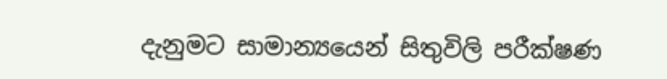දැනුමට සාමාන්‍යයෙන් සිතුවිලි පරීක්ෂණ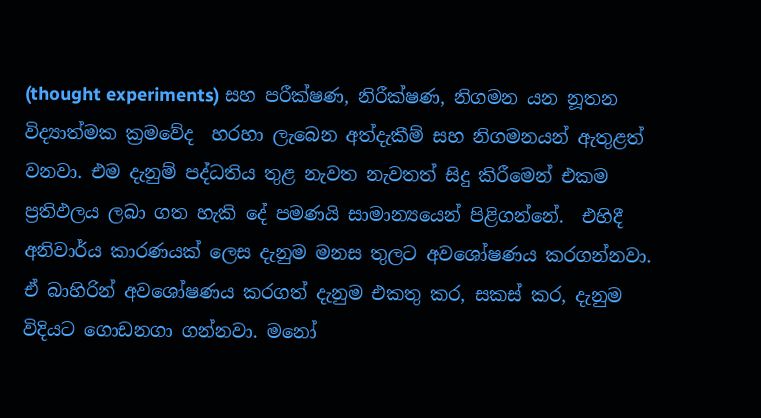(thought experiments) සහ පරීක්ෂණ, නිරීක්ෂණ, නිගමන යන නූතන විද්‍යාත්මක ක්‍රමවේද  හරහා ලැබෙන අත්දැකීම් සහ නිගමනයන් ඇතුළත් වනවා. එම දැනුම් පද්ධතිය තුළ නැවත නැවතත් සිදු කිරීමෙන් එකම ප්‍රතිඵලය ලබා ගත හැකි දේ පමණයි සාමාන්‍යයෙන් පිළිගන්නේ.  එහිදී අනිවාර්ය කාරණයක් ලෙස දැනුම මනස තුලට අවශෝෂණය කරගන්නවා. ඒ බාහිරින් අවශෝෂණය කරගත් දැනුම එකතු කර, සකස් කර, දැනුම විදියට ගොඩනගා ගන්නවා. මනෝ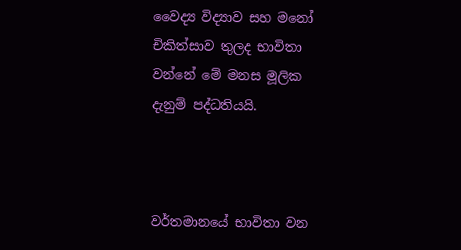වෛද්‍ය විද්‍යාව සහ මනෝ චිකිත්සාව තුලද භාවිතා වන්නේ මේ මනස මූලික දැනුම් පද්ධතියයි.



වර්තමානයේ භාවිතා වන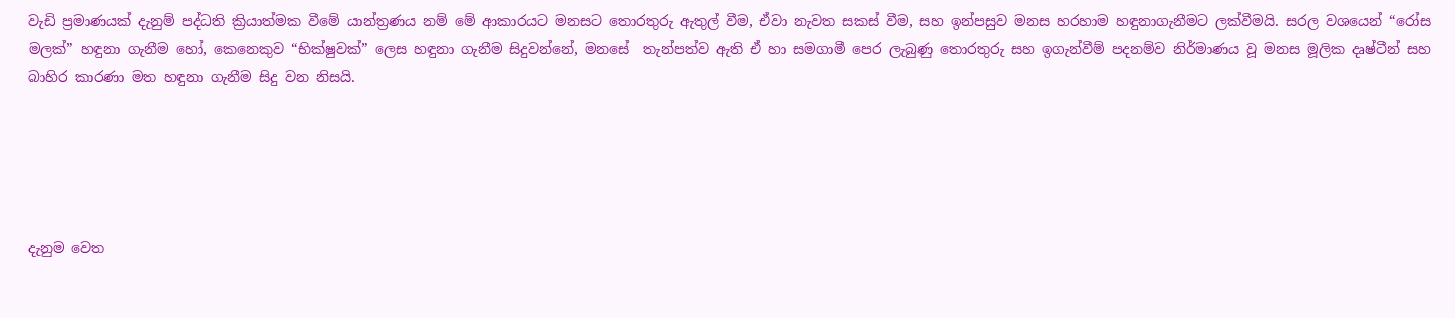වැඩි ප්‍රමාණයක් දැනුම් පද්ධති ක්‍රියාත්මක වීමේ යාන්ත්‍රණය නම් මේ ආකාරයට මනසට තොරතුරු ඇතුල් වීම, ඒවා නැවත සකස් වීම, සහ ඉන්පසුව මනස හරහාම හඳුනාගැනීමට ලක්වීමයි. සරල වශයෙන් “රෝස මලක්” හඳුනා ගැනීම හෝ, කෙනෙකුව “භික්ෂුවක්” ලෙස හඳුනා ගැනීම සිදුවන්නේ, මනසේ  තැන්පත්ව ඇති ඒ හා සමගාමී පෙර ලැබුණු තොරතුරු සහ ඉගැන්වීම් පදනම්ව නිර්මාණය වූ මනස මූලික දෘෂ්ටීන් සහ බාහිර කාරණා මත හඳුනා ගැනීම සිදු වන නිසයි.





දැනුම වෙත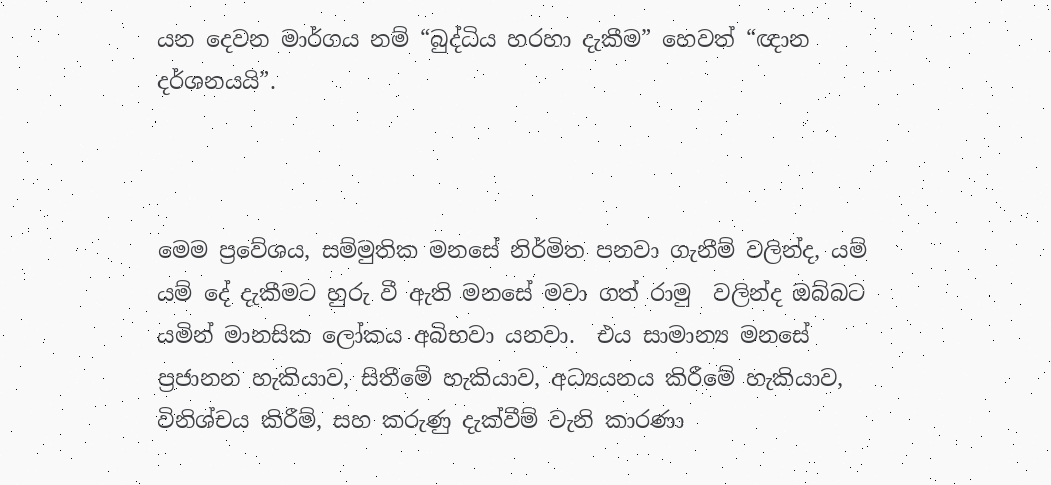යන දෙවන මාර්ගය නම් “බුද්ධිය හරහා දැකීම” හෙවත් “ඥාන දර්ශනයයි”.



මෙම ප්‍රවේශය, සම්මුතික මනසේ නිර්මිත පනවා ගැනීම් වලින්ද, යම් යම් දේ දැකීමට හුරු වී ඇති මනසේ මවා ගත් රාමු  වලින්ද ඔබ්බට යමින් මානසික ලෝකය අබිභවා යනවා.  එය සාමාන්‍ය මනසේ ප්‍රජානන හැකියාව, සිතීමේ හැකියාව, අධ්‍යයනය කිරීමේ හැකියාව, විනිශ්චය කිරීම්, සහ කරුණු දැක්වීම් වැනි කාරණා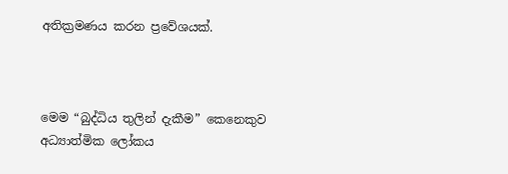අතික්‍රමණය කරන ප්‍රවේශයක්.



මෙම “බුද්ධිය තුලින් දැකීම” කෙනෙකුව අධ්‍යාත්මික ලෝකය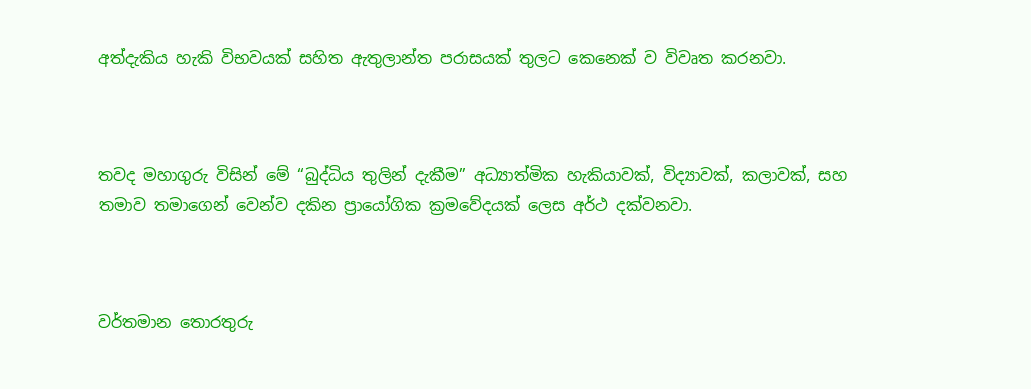අත්දැකිය හැකි විභවයක් සහිත ඇතුලාන්ත පරාසයක් තුලට කෙනෙක් ව විවෘත කරනවා.



තවද මහාගුරු විසින් මේ “බුද්ධිය තුලින් දැකීම” අධ්‍යාත්මික හැකියාවක්, විද්‍යාවක්, කලාවක්, සහ තමාව තමාගෙන් වෙන්ව දකින ප්‍රායෝගික ක්‍රමවේදයක් ලෙස අර්ථ දක්වනවා.



වර්තමාන තොරතුරු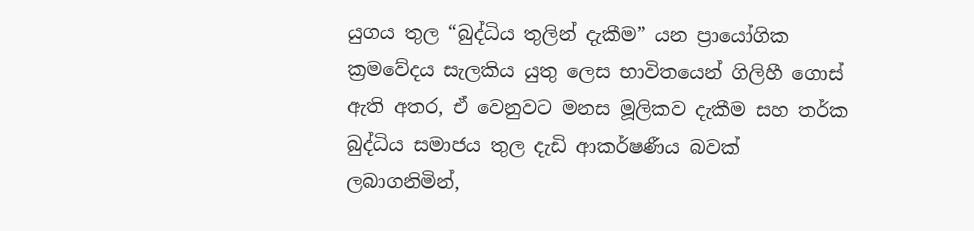යුගය තුල “බුද්ධිය තුලින් දැකීම” යන ප්‍රායෝගික ක්‍රමවේදය සැලකිය යුතු ලෙස භාවිතයෙන් ගිලිහී ගොස් ඇති අතර, ඒ වෙනුවට මනස මූලිකව දැකීම සහ තර්ක බුද්ධිය සමාජය තුල දැඩි ආකර්ෂණීය බවක් ලබාගනිමින්,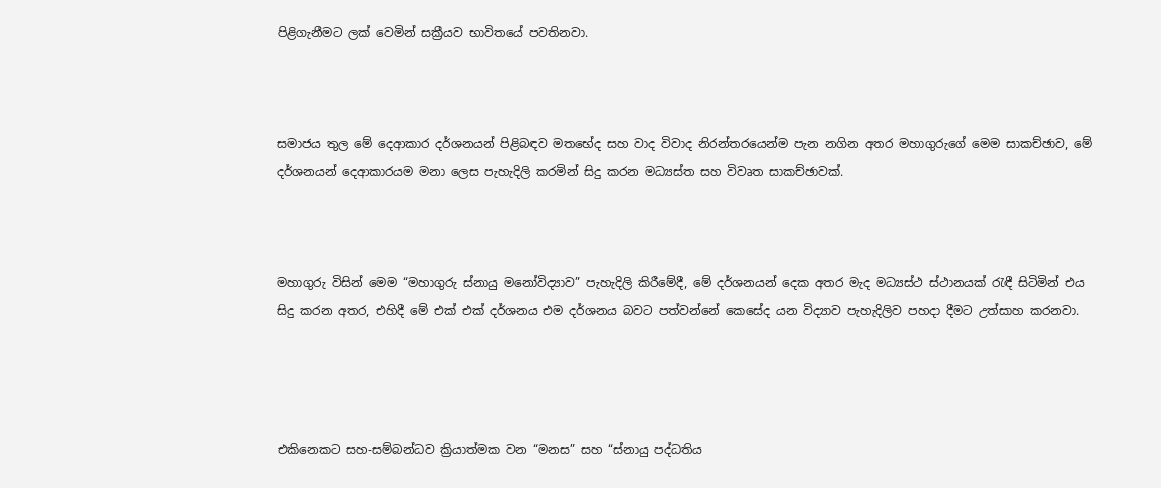පිළිගැනීමට ලක් වෙමින් සක්‍රීයව භාවිතයේ පවතිනවා.



සමාජය තුල මේ දෙආකාර දර්ශනයන් පිළිබඳව මතභේද සහ වාද විවාද නිරන්තරයෙන්ම පැන නගින අතර මහාගුරුගේ මෙම සාකච්ඡාව, මේ දර්ශනයන් දෙආකාරයම මනා ලෙස පැහැදිලි කරමින් සිදු කරන මධ්‍යස්ත සහ විවෘත සාකච්ඡාවක්.



මහාගුරු විසින් මෙම “මහාගුරු ස්නායු මනෝවිද්‍යාව” පැහැදිලි කිරීමේදී, මේ දර්ශනයන් දෙක අතර මැද මධ්‍යස්ථ ස්ථානයක් රැඳී සිටිමින් එය සිදු කරන අතර, එහිදී මේ එක් එක් දර්ශනය එම දර්ශනය බවට පත්වන්නේ කෙසේද යන විද්‍යාව පැහැදිලිව පහදා දීමට උත්සාහ කරනවා.




එකිනෙකට සහ-සම්බන්ධව ක්‍රියාත්මක වන “මනස” සහ “ස්නායු පද්ධතිය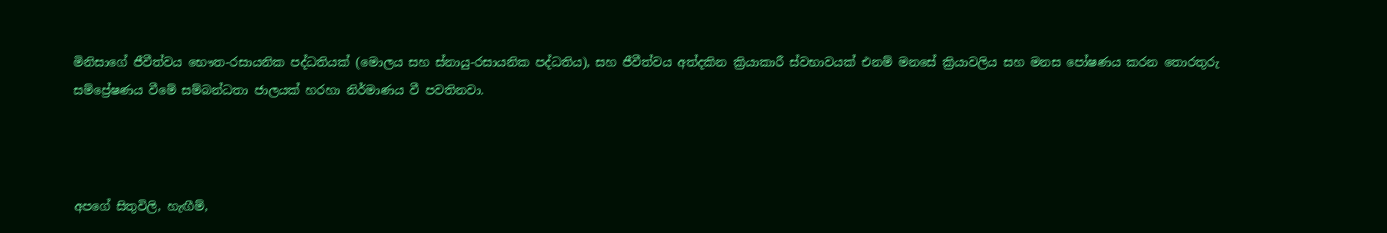මිනිසාගේ ජීවීත්වය භෞත-රසායනික පද්ධතියක් (මොලය සහ ස්නායු-රසායනික පද්ධතිය), සහ ජීවීත්වය අත්දකින ක්‍රියාකාරී ස්වභාවයක් එනම් මනසේ ක්‍රියාවලිය සහ මනස පෝෂණය කරන තොරතුරු සම්ප්‍රේෂණය වීමේ සම්බන්ධතා ජාලයක් හරහා නිර්මාණය වී පවතිනවා.



අපගේ සිතුවිලි, හැඟීම්,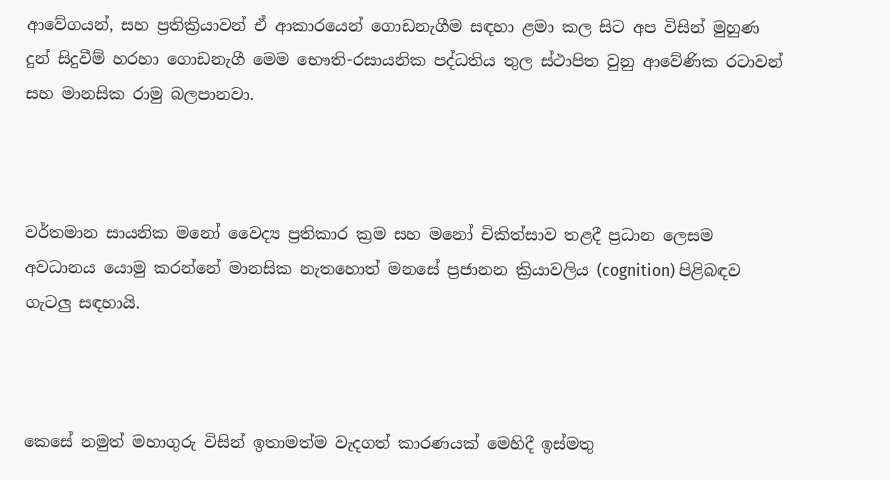ආවේගයන්, සහ ප්‍රතික්‍රියාවන් ඒ ආකාරයෙන් ගොඩනැගීම සඳහා ළමා කල සිට අප විසින් මුහුණ දුන් සිදුවීම් හරහා ගොඩනැගී මෙම භෞති-රසායනික පද්ධතිය තුල ස්ථාපිත වුනු ආවේණික රටාවන් සහ මානසික රාමු බලපානවා.



වර්තමාන සායනික මනෝ වෛද්‍ය ප්‍රතිකාර ක්‍රම සහ මනෝ චිකිත්සාව තළදී ප්‍රධාන ලෙසම අවධානය යොමු කරන්නේ මානසික නැතහොත් මනසේ ප්‍රජානන ක්‍රියාවලිය (cognition) පිළිබඳව ගැටලු සඳහායි.



කෙසේ නමුත් මහාගුරු විසින් ඉතාමත්ම වැදගත් කාරණයක් මෙහිදී ඉස්මතු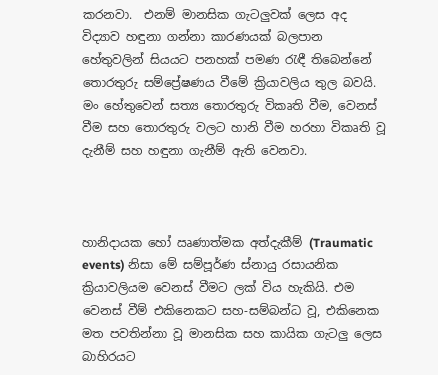කරනවා.  එනම් මානසික ගැටලුවක් ලෙස අද විද්‍යාව හඳුනා ගන්නා කාරණයක් බලපාන හේතුවලින් සියයට පනහක් පමණ රැඳී තිබෙන්නේ තොරතුරු සම්ප්‍රේෂණය වීමේ ක්‍රියාවලිය තුල බවයි. මං හේතුවෙන් සත්‍ය තොරතුරු විකෘති වීම, වෙනස් වීම සහ තොරතුරු වලට හානි වීම හරහා විකෘති වූ දැනීම් සහ හඳුනා ගැනීම් ඇති වෙනවා.



හානිදායක හෝ ඍණාත්මක අත්දැකීම් (Traumatic events) නිසා මේ සම්පූර්ණ ස්නායු රසායනික ක්‍රියාවලියම වෙනස් වීමට ලක් විය හැකියි. එම වෙනස් වීම් එකිනෙකට සහ-සම්බන්ධ වූ, එකිනෙක මත පවතින්නා වූ මානසික සහ කායික ගැටලු ලෙස බාහිරයට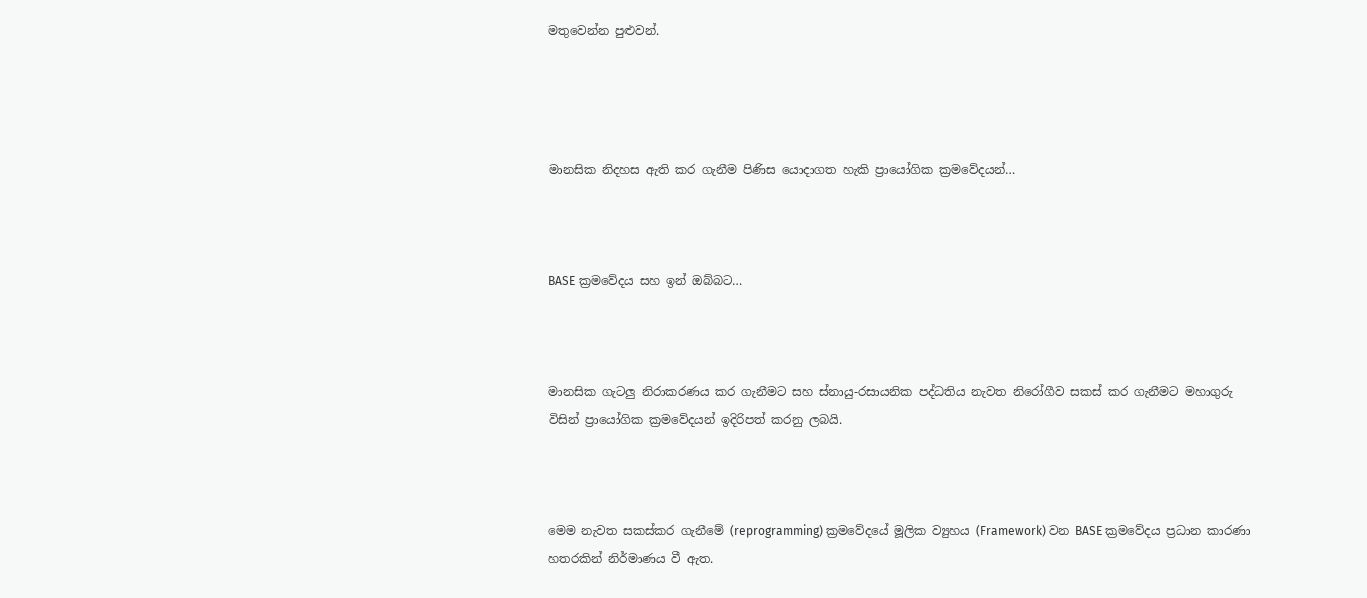මතුවෙන්න පුළුවන්.




මානසික නිදහස ඇති කර ගැනීම පිණිස යොදාගත හැකි ප්‍රායෝගික ක්‍රමවේදයන්…



BASE ක්‍රමවේදය සහ ඉන් ඔබ්බට…



මානසික ගැටලු නිරාකරණය කර ගැනීමට සහ ස්නායු-රසායනික පද්ධතිය නැවත නිරෝගීව සකස් කර ගැනීමට මහාගුරු විසින් ප්‍රායෝගික ක්‍රමවේදයන් ඉදිරිපත් කරනු ලබයි.



මෙම නැවත සකස්කර ගැනීමේ (reprogramming) ක්‍රමවේදයේ මූලික ව්‍යුහය (Framework) වන BASE ක්‍රමවේදය ප්‍රධාන කාරණා හතරකින් නිර්මාණය වී ඇත.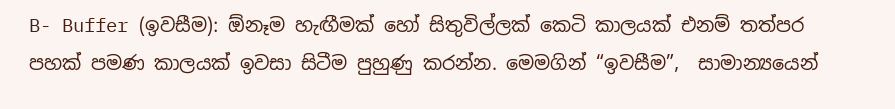B- Buffer (ඉවසීම): ඕනෑම හැඟීමක් හෝ සිතුවිල්ලක් කෙටි කාලයක් එනම් තත්පර පහක් පමණ කාලයක් ඉවසා සිටීම පුහුණු කරන්න. මෙමගින් “ඉවසීම”,  සාමාන්‍යයෙන්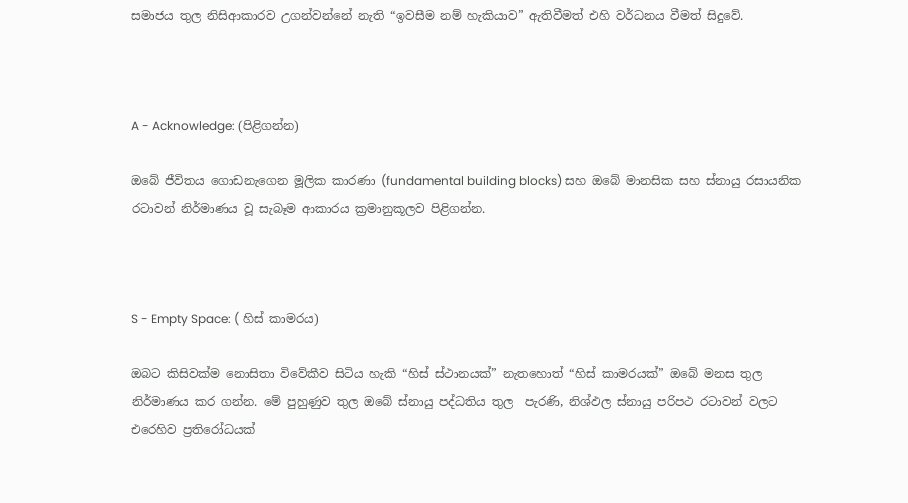සමාජය තුල නිසිආකාරව උගන්වන්නේ නැති “ඉවසීම නම් හැකියාව” ඇතිවීමත් එහි වර්ධනය වීමත් සිදුවේ.



A - Acknowledge: (පිළිගන්න)

ඔබේ ජීවිතය ගොඩනැගෙන මූලික කාරණා (fundamental building blocks) සහ ඔබේ මානසික සහ ස්නායු රසායනික රටාවන් නිර්මාණය වූ සැබෑම ආකාරය ක්‍රමානුකූලව පිළිගන්න.



S - Empty Space: ( හිස් කාමරය)

ඔබට කිසිවක්ම නොසිතා විවේකීව සිටිය හැකි “හිස් ස්ථානයක්” නැතහොත් “හිස් කාමරයක්” ඔබේ මනස තුල නිර්මාණය කර ගන්න. මේ පුහුණුව තුල ඔබේ ස්නායු පද්ධතිය තුල  පැරණි, නිශ්ඵල ස්නායු පරිපථ රටාවන් වලට එරෙහිව ප්‍රතිරෝධයක්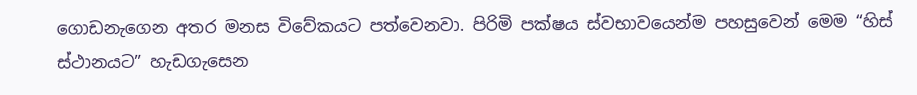ගොඩනැගෙන අතර මනස විවේකයට පත්වෙනවා. පිරිමි පක්ෂය ස්වභාවයෙන්ම පහසුවෙන් මෙම “හිස් ස්ථානයට” හැඩගැසෙන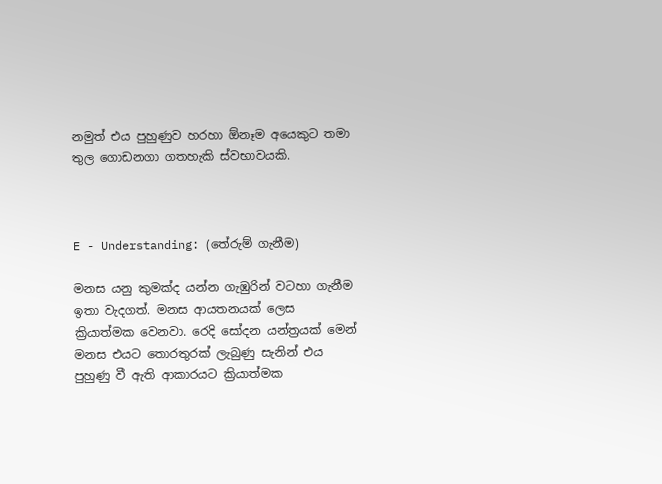නමුත් එය පුහුණුව හරහා ඕනෑම අයෙකුට තමා තුල ගොඩනගා ගතහැකි ස්වභාවයකි.



E - Understanding: (තේරුම් ගැනීම)

මනස යනු කුමක්ද යන්න ගැඹුරින් වටහා ගැනීම ඉතා වැදගත්. මනස ආයතනයක් ලෙස ක්‍රියාත්මක වෙනවා. රෙදි සෝදන යන්ත්‍රයක් මෙන් මනස එයට තොරතුරක් ලැබුණු සැනින් එය පුහුණු වී ඇති ආකාරයට ක්‍රියාත්මක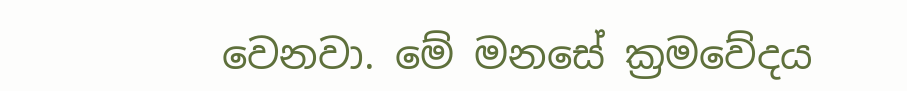වෙනවා. මේ මනසේ ක්‍රමවේදය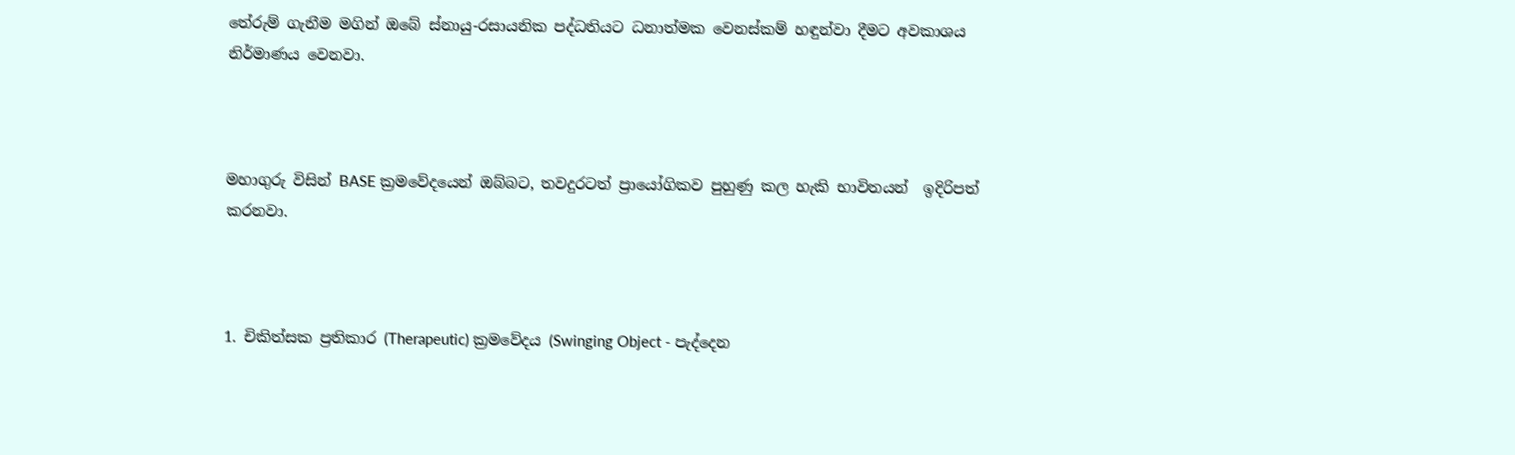තේරුම් ගැනීම මගින් ඔබේ ස්නායු-රසායනික පද්ධතියට ධනාත්මක වෙනස්කම් හඳුන්වා දීමට අවකාශය නිර්මාණය වෙනවා.



මහාගුරු විසින් BASE ක්‍රමවේදයෙන් ඔබ්බට, තවදුරටත් ප්‍රායෝගිකව පුහුණු කල හැකි භාවිතයන්  ඉදිරිපත් කරනවා.



1. චිකිත්සක ප්‍රතිකාර (Therapeutic) ක්‍රමවේදය (Swinging Object - පැද්දෙන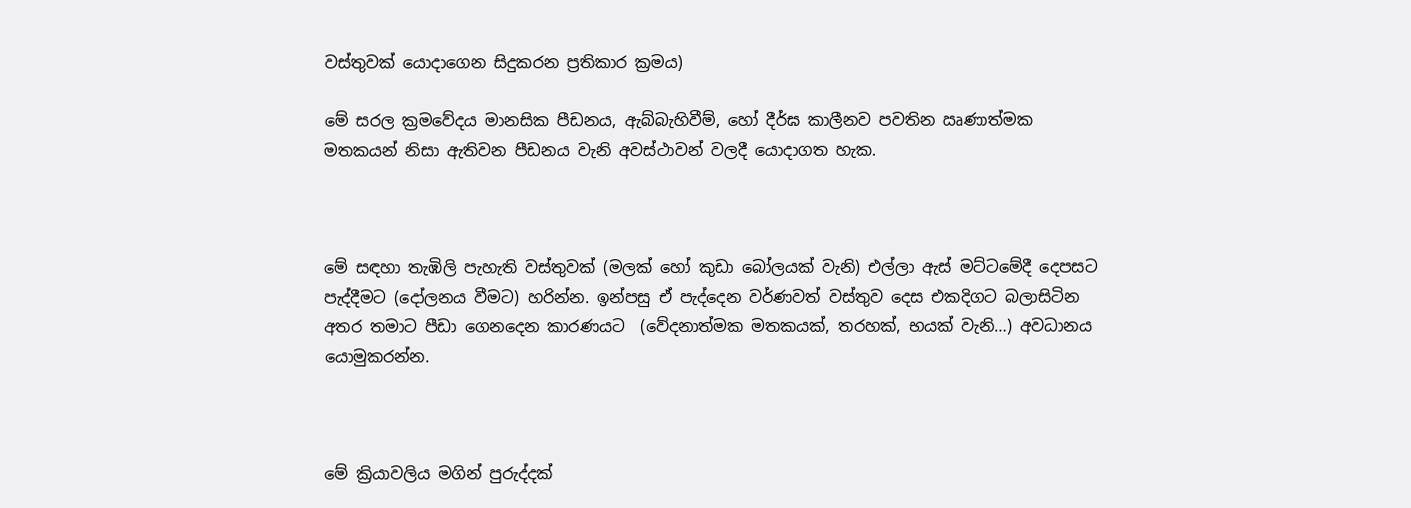වස්තුවක් යොදාගෙන සිදුකරන ප්‍රතිකාර ක්‍රමය)

මේ සරල ක්‍රමවේදය මානසික පීඩනය, ඇබ්බැහිවීම්, හෝ දීර්ඝ කාලීනව පවතින ඍණාත්මක මතකයන් නිසා ඇතිවන පීඩනය වැනි අවස්ථාවන් වලදී යොදාගත හැක.



මේ සඳහා තැඹිලි පැහැති වස්තුවක් (මලක් හෝ කුඩා බෝලයක් වැනි) එල්ලා ඇස් මට්ටමේදී දෙපසට පැද්දීමට (දෝලනය වීමට) හරින්න. ඉන්පසු ඒ පැද්දෙන වර්ණවත් වස්තුව දෙස එකදිගට බලාසිටින අතර තමාට පීඩා ගෙනදෙන කාරණයට  (වේදනාත්මක මතකයක්, තරහක්, භයක් වැනි…) අවධානය යොමුකරන්න.



මේ ක්‍රියාවලිය මගින් පුරුද්දක්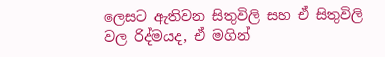ලෙසට ඇතිවන සිතුවිලි සහ ඒ සිතුවිලි වල රිද්මයද, ඒ මගින්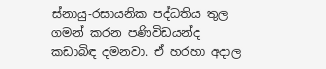ස්නායු-රසායනික පද්ධතිය තුල ගමන් කරන පණිවිඩයන්ද කඩාබිඳ දමනවා. ඒ හරහා අදාල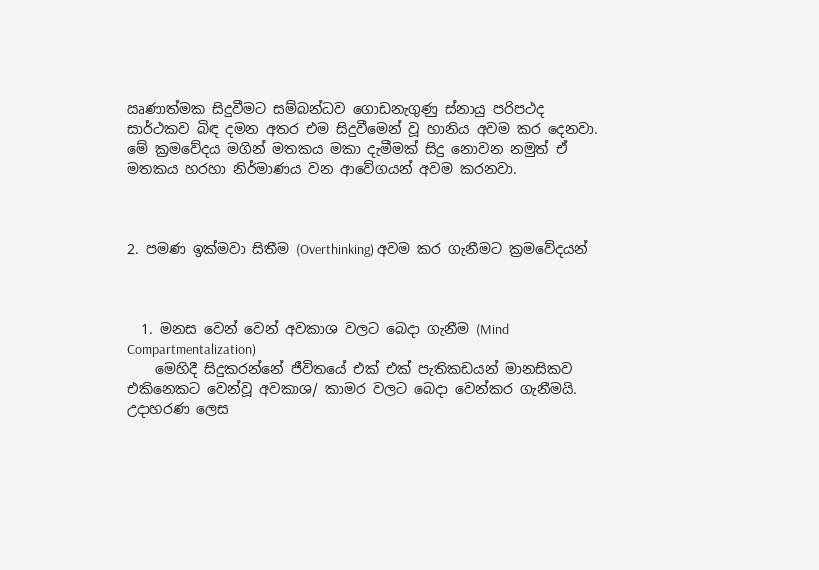ඍණාත්මක සිදුවීමට සම්බන්ධව ගොඩනැගුණු ස්නායු පරිපථද සාර්ථකව බිඳ දමන අතර එම සිදුවීමෙන් වූ හානිය අවම කර දෙනවා. මේ ක්‍රමවේදය මගින් මතකය මකා දැමීමක් සිදු නොවන නමුත් ඒ මතකය හරහා නිර්මාණය වන ආවේගයන් අවම කරනවා.



2. පමණ ඉක්මවා සිතීම (Overthinking) අවම කර ගැනීමට ක්‍රමවේදයන්



  1. මනස වෙන් වෙන් අවකාශ වලට බෙදා ගැනීම (Mind Compartmentalization)
    මෙහිදී සිදුකරන්නේ ජීවිතයේ එක් එක් පැතිකඩයන් මානසිකව එකිනෙකට වෙන්වූ අවකාශ/ කාමර වලට බෙදා වෙන්කර ගැනීමයි. උදාහරණ ලෙස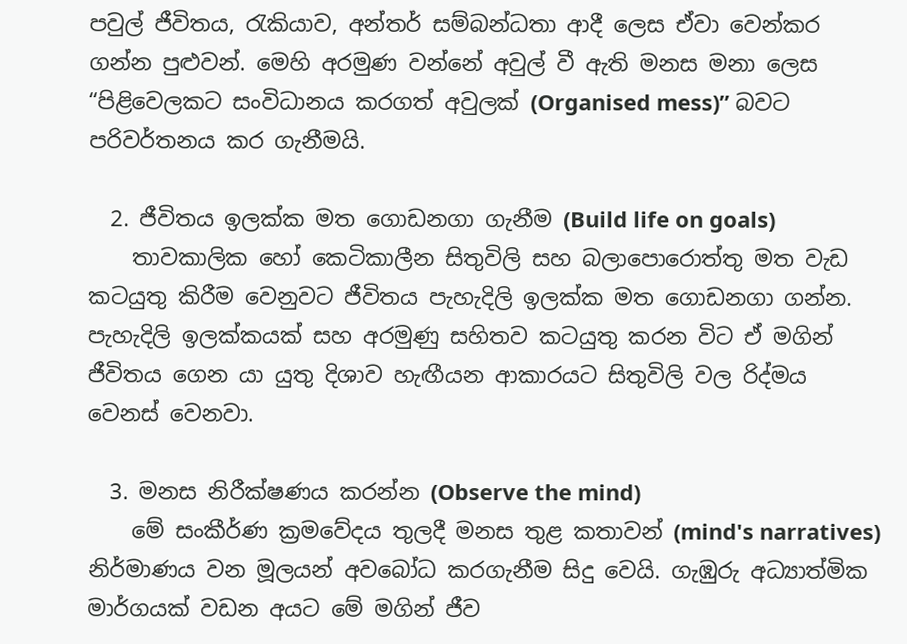පවුල් ජීවිතය, රැකියාව, අන්තර් සම්බන්ධතා ආදී ලෙස ඒවා වෙන්කර ගන්න පුළුවන්. මෙහි අරමුණ වන්නේ අවුල් වී ඇති මනස මනා ලෙස “පිළිවෙලකට සංවිධානය කරගත් අවුලක් (Organised mess)” බවට පරිවර්තනය කර ගැනීමයි.

  2. ජීවිතය ඉලක්ක මත ගොඩනගා ගැනීම (Build life on goals)
    තාවකාලික හෝ කෙටිකාලීන සිතුවිලි සහ බලාපොරොත්තු මත වැඩ කටයුතු කිරීම වෙනුවට ජීවිතය පැහැදිලි ඉලක්ක මත ගොඩනගා ගන්න. පැහැදිලි ඉලක්කයක් සහ අරමුණු සහිතව කටයුතු කරන විට ඒ මගින් ජීවිතය ගෙන යා යුතු දිශාව හැඟීයන ආකාරයට සිතුවිලි වල රිද්මය වෙනස් වෙනවා.

  3. මනස නිරීක්ෂණය කරන්න (Observe the mind)
    මේ සංකීර්ණ ක්‍රමවේදය තුලදී මනස තුළ කතාවන් (mind's narratives) නිර්මාණය වන මූලයන් අවබෝධ කරගැනීම සිදු වෙයි. ගැඹුරු අධ්‍යාත්මික මාර්ගයක් වඩන අයට මේ මගින් ජීව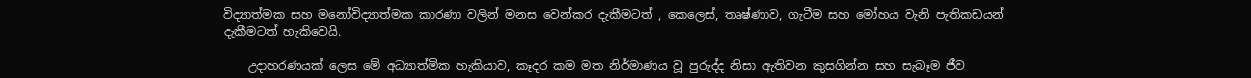විද්‍යාත්මක සහ මනෝවිද්‍යාත්මක කාරණා වලින් මනස වෙන්කර දැකීමටත් , කෙලෙස්, තෘෂ්ණාව, ගැටීම සහ මෝහය වැනි පැතිකඩයන් දැකීමටත් හැකිවෙයි.

    උදාහරණයක් ලෙස මේ අධ්‍යාත්මික හැකියාව, කෑදර කම මත නිර්මාණය වූ පුරුද්ද නිසා ඇතිවන කුසගින්න සහ සැබෑම ජීව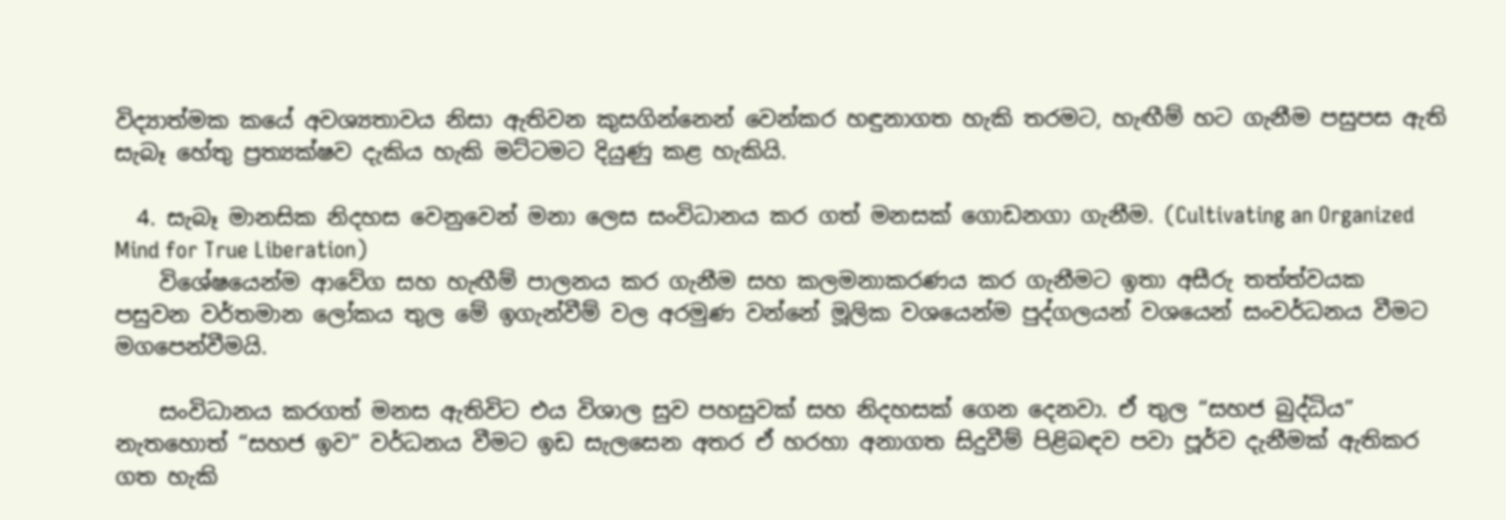විද්‍යාත්මක කයේ අවශ්‍යතාවය නිසා ඇතිවන කුසගින්නෙන් වෙන්කර හඳුනාගත හැකි තරමට, හැඟීම් හට ගැනීම පසුපස ඇති සැබෑ හේතු ප්‍රත්‍යක්ෂව දැකිය හැකි මට්ටමට දියුණු කළ හැකියි.

  4. සැබෑ මානසික නිදහස වෙනුවෙන් මනා ලෙස සංවිධානය කර ගත් මනසක් ගොඩනගා ගැනීම. (Cultivating an Organized Mind for True Liberation)
    විශේෂයෙන්ම ආවේග සහ හැඟීම් පාලනය කර ගැනීම සහ කලමනාකරණය කර ගැනීමට ඉතා අසීරු තත්ත්වයක පසුවන වර්තමාන ලෝකය තුල මේ ඉගැන්වීම් වල අරමුණ වන්නේ මූලික වශයෙන්ම පුද්ගලයන් වශයෙන් සංවර්ධනය වීමට මගපෙන්වීමයි.

    සංවිධානය කරගත් මනස ඇතිවිට එය විශාල සුව පහසුවක් සහ නිදහසක් ගෙන දෙනවා. ඒ තුල “සහජ බුද්ධිය” නැතහොත් “සහජ ඉව” වර්ධනය වීමට ඉඩ සැලසෙන අතර ඒ හරහා අනාගත සිදුවීම් පිළිබඳව පවා පූර්ව දැනීමක් ඇතිකර ගත හැකි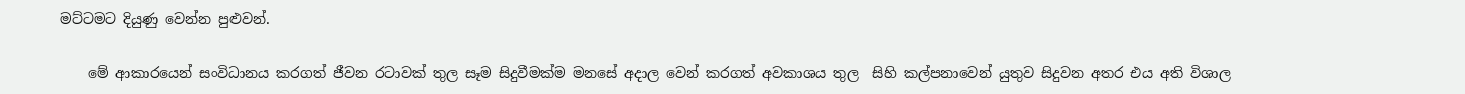මට්ටමට දියුණු වෙන්න පුළුවන්.

    මේ ආකාරයෙන් සංවිධානය කරගත් ජීවන රටාවක් තුල සෑම සිදුවීමක්ම මනසේ අදාල වෙන් කරගත් අවකාශය තුල  සිහි කල්පනාවෙන් යුතුව සිදුවන අතර එය අති විශාල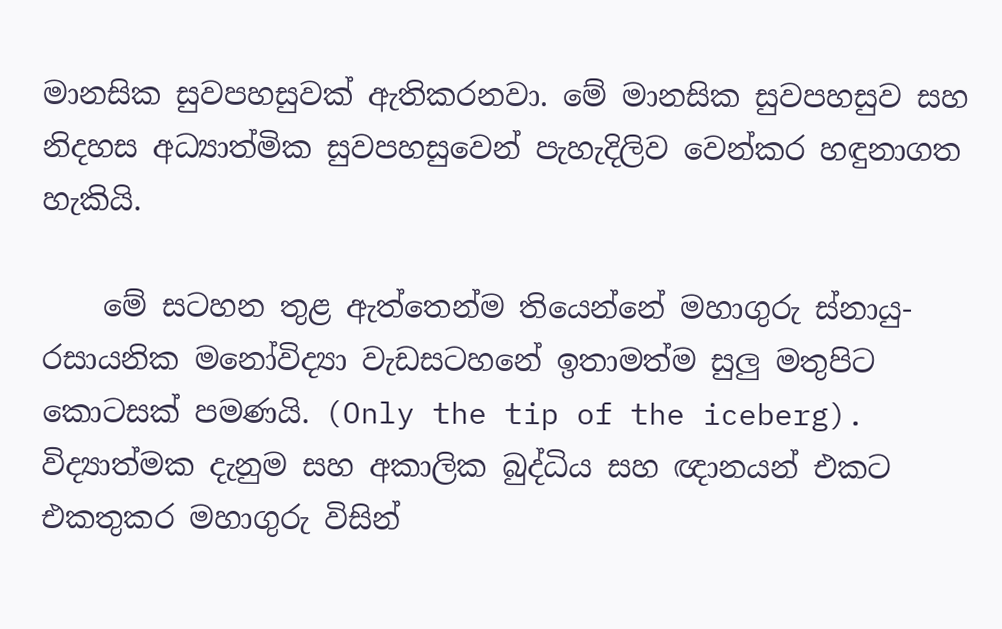මානසික සුවපහසුවක් ඇතිකරනවා. මේ මානසික සුවපහසුව සහ නිදහස අධ්‍යාත්මික සුවපහසුවෙන් පැහැදිලිව වෙන්කර හඳුනාගත හැකියි.

    මේ සටහන තුළ ඇත්තෙන්ම තියෙන්නේ මහාගුරු ස්නායු-රසායනික මනෝවිද්‍යා වැඩසටහනේ ඉතාමත්ම සුලු මතුපිට කොටසක් පමණයි. (Only the tip of the iceberg). විද්‍යාත්මක දැනුම සහ අකාලික බුද්ධිය සහ ඥානයන් එකට එකතුකර මහාගුරු විසින්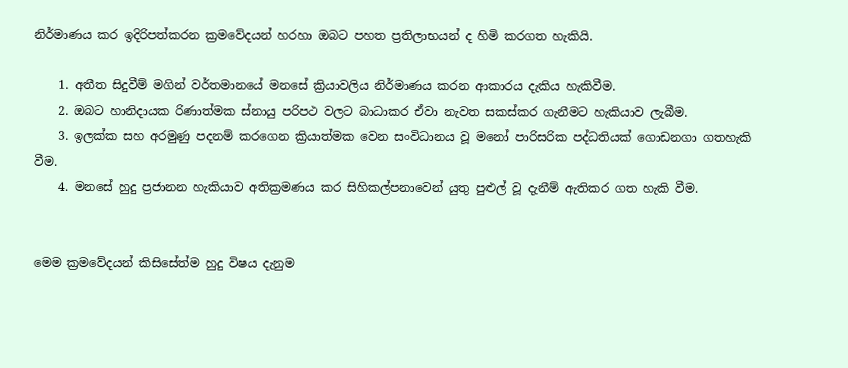නිර්මාණය කර ඉදිරිපත්කරන ක්‍රමවේදයන් හරහා ඔබට පහත ප්‍රතිලාභයන් ද හිමි කරගත හැකියි.

    1. අතීත සිදුවීම් මගින් වර්තමානයේ මනසේ ක්‍රියාවලිය නිර්මාණය කරන ආකාරය දැකිය හැකිවීම.
    2. ඔබට හානිදායක රිණාත්මක ස්නායු පරිපථ වලට බාධාකර ඒවා නැවත සකස්කර ගැනීමට හැකියාව ලැබීම.
    3. ඉලක්ක සහ අරමුණු පදනම් කරගෙන ක්‍රියාත්මක වෙන සංවිධානය වූ මනෝ පාරිසරික පද්ධතියක් ගොඩනගා ගතහැකි වීම.
    4. මනසේ හුදු ප්‍රජානන හැකියාව අතික්‍රමණය කර සිහිකල්පනාවෙන් යුතු පුළුල් වූ දැනීම් ඇතිකර ගත හැකි වීම.


මෙම ක්‍රමවේදයන් කිසිසේත්ම හුදු විෂය දැනුම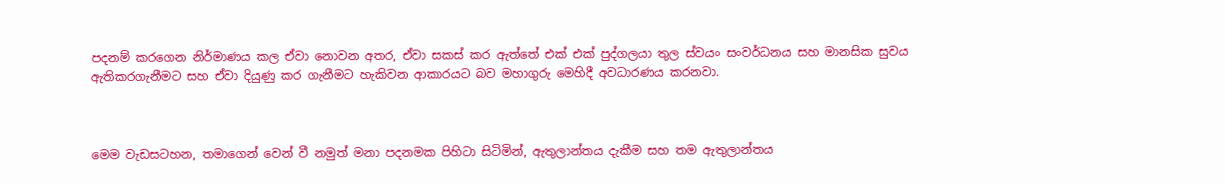පදනම් කරගෙන නිර්මාණය කල ඒවා නොවන අතර, ඒවා සකස් කර ඇත්තේ එක් එක් පුද්ගලයා තුල ස්වයං සංවර්ධනය සහ මානසික සුවය ඇතිකරගැනීමට සහ ඒවා දියුණු කර ගැනීමට හැකිවන ආකාරයට බව මහාගුරු මෙහිදී අවධාරණය කරනවා.



මෙම වැඩසටහන, තමාගෙන් වෙන් වී නමුත් මනා පදනමක පිහිටා සිටිමින්, ඇතුලාන්තය දැකීම සහ තම ඇතුලාන්තය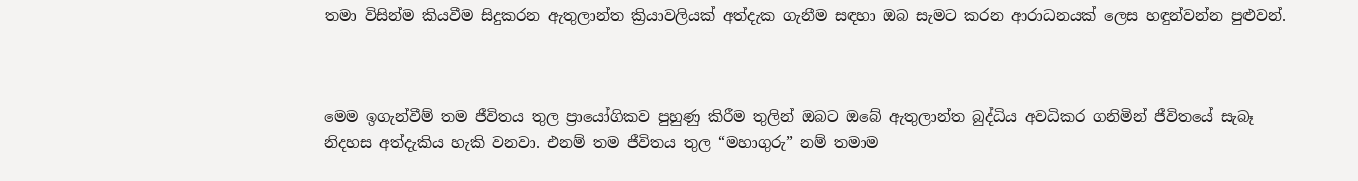තමා විසින්ම කියවීම සිදුකරන ඇතුලාන්ත ක්‍රියාවලියක් අත්දැක ගැනීම සඳහා ඔබ සැමට කරන ආරාධනයක් ලෙස හඳුන්වන්න පුළුවන්.



මෙම ඉගැන්වීම් තම ජීවිතය තුල ප්‍රායෝගිකව පුහුණු කිරීම තුලින් ඔබට ඔබේ ඇතුලාන්ත බුද්ධිය අවධිකර ගනිමින් ජීවිතයේ සැබෑ නිදහස අත්දැකිය හැකි වනවා. එනම් තම ජීවිතය තුල “මහාගුරු” නම් තමාම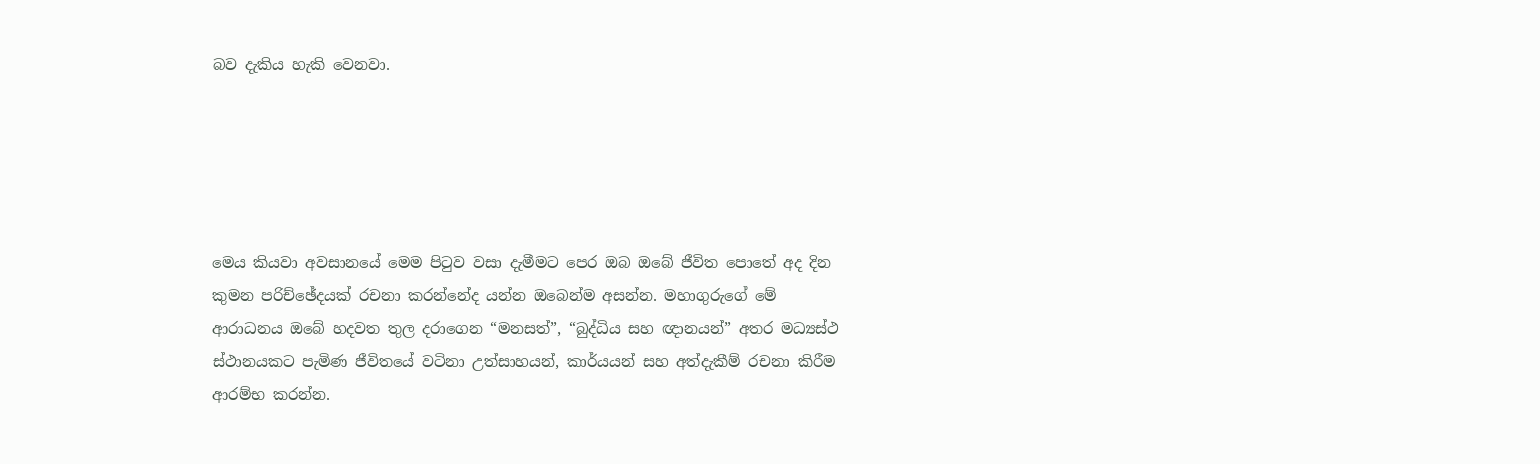බව දැකිය හැකි වෙනවා.





මෙය කියවා අවසානයේ මෙම පිටුව වසා දැමීමට පෙර ඔබ ඔබේ ජීවිත පොතේ අද දින කුමන පරිච්ඡේදයක් රචනා කරන්නේද යන්න ඔබෙන්ම අසන්න. මහාගුරුගේ මේ ආරාධනය ඔබේ හදවත තුල දරාගෙන “මනසත්”, “බුද්ධිය සහ ඥානයන්” අතර මධ්‍යස්ථ ස්ථානයකට පැමිණ ජීවිතයේ වටිනා උත්සාහයන්, කාර්යයන් සහ අත්දැකීම් රචනා කිරීම ආරම්භ කරන්න.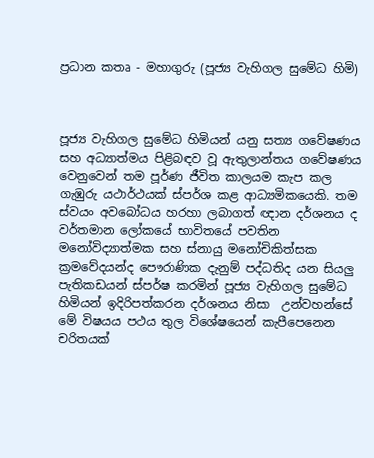ප්‍රධාන කතෘ - මහාගුරු (පූජ්‍ය වැහිගල සුමේධ හිමි)



පූජ්‍ය වැහිගල සුමේධ හිමියන් යනු සත්‍ය ගවේෂණය සහ අධ්‍යාත්මය පිළිබඳව වූ ඇතුලාන්තය ගවේෂණය වෙනුවෙන් තම පූර්ණ ජීවිත කාලයම කැප කල ගැඹුරු යථාර්ථයක් ස්පර්ශ කළ ආධ්‍යමිකයෙකි. තම ස්වයං අවබෝධය හරහා ලබාගත් ඥාන දර්ශනය ද වර්තමාන ලෝකයේ භාවිතයේ පවතින  මනෝවිද්‍යාත්මක සහ ස්නායු මනෝචිකිත්සක ක්‍රමවේදයන්ද පෞරාණික දැනුම් පද්ධතිද යන සියලු පැතිකඩයන් ස්පර්ෂ කරමින් පූජ්‍ය වැහිගල සුමේධ හිමියන් ඉදිරිපත්කරන දර්ශනය නිසා  උන්වහන්සේ මේ විෂයය පථය තුල විශේෂයෙන් කැපීපෙනෙන චරිතයක්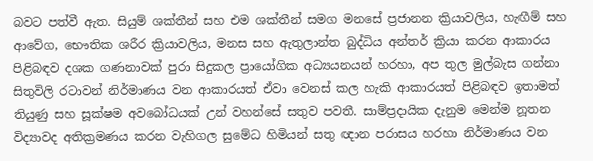බවට පත්වී ඇත. සියුම් ශක්තීන් සහ එම ශක්තීන් සමග මනසේ ප්‍රජානන ක්‍රියාවලිය, හැඟීම් සහ ආවේග, භෞතික ශරීර ක්‍රියාවලිය, මනස සහ ඇතුලාන්ත බුද්ධිය අන්තර් ක්‍රියා කරන ආකාරය පිළිබඳව දශක ගණනාවක් පුරා සිදුකල ප්‍රායෝගික අධ්‍යයනයන් හරහා, අප තුල මුල්බැස ගන්නා සිතුවිලි රටාවන් නිර්මාණය වන ආකාරයත් ඒවා වෙනස් කල හැකි ආකාරයත් පිළිබඳව ඉතාමත් තියුණු සහ සූක්ෂම අවබෝධයක් උන් වහන්සේ සතුව පවතී. සාම්ප්‍රදායික දැනුම මෙන්ම නූතන විද්‍යාවද අතික්‍රමණය කරන වැහිගල සුමේධ හිමියන් සතු ඥාන පරාසය හරහා නිර්මාණය වන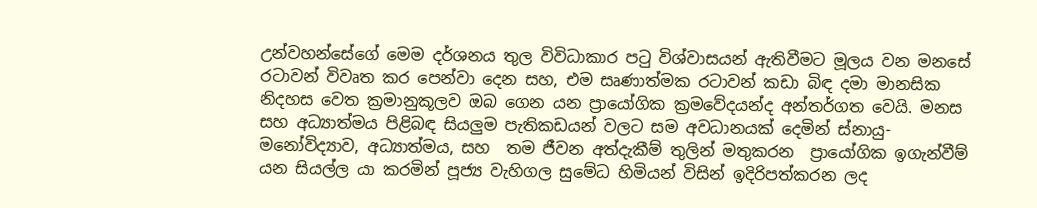උන්වහන්සේගේ මෙම දර්ශනය තුල විවිධාකාර පටු විශ්වාසයන් ඇතිවීමට මූලය වන මනසේ රටාවන් විවෘත කර පෙන්වා දෙන සහ, එම සෘණාත්මක රටාවන් කඩා බිඳ දමා මානසික නිදහස වෙත ක්‍රමානුකූලව ඔබ ගෙන යන ප්‍රායෝගික ක්‍රමවේදයන්ද අන්තර්ගත වෙයි. මනස සහ අධ්‍යාත්මය පිළිබඳ සියලුම පැතිකඩයන් වලට සම අවධානයක් දෙමින් ස්නායු-මනෝවිද්‍යාව, අධ්‍යාත්මය, සහ  තම ජීවන අත්දැකීම් තුලින් මතුකරන  ප්‍රායෝගික ඉගැන්වීම්  යන සියල්ල යා කරමින් පූජ්‍ය වැහිගල සුමේධ හිමියන් විසින් ඉදිරිපත්කරන ලද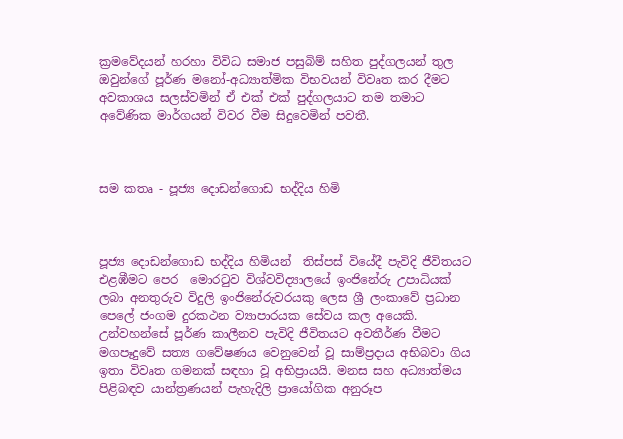ක්‍රමවේදයන් හරහා විවිධ සමාජ පසුබිම් සහිත පුද්ගලයන් තුල ඔවුන්ගේ පූර්ණ මනෝ-අධ්‍යාත්මික විභවයන් විවෘත කර දීමට අවකාශය සලස්වමින් ඒ එක් එක් පුද්ගලයාට තම තමාට අවේණික මාර්ගයන් විවර වීම සිදුවෙමින් පවතී.



සම කතෘ - පූජ්‍ය දොඩන්ගොඩ භද්දිය හිමි



පූජ්‍ය දොඩන්ගොඩ භද්දිය හිමියන්  තිස්පස් වියේදී පැවිදි ජීවිතයට එළඹීමට පෙර  මොරටුව විශ්වවිද්‍යාලයේ ඉංජිනේරු උපාධියක් ලබා අනතුරුව විදුලි ඉංජිනේරුවරයකු ලෙස ශ්‍රී ලංකාවේ ප්‍රධාන පෙලේ ජංගම දුරකථන ව්‍යාපාරයක සේවය කල අයෙකි. උන්වහන්සේ පූර්ණ කාලීනව පැවිදි ජීවිතයට අවතීර්ණ වීමට මගපෑදුවේ සත්‍ය ගවේෂණය වෙනුවෙන් වූ සාම්ප්‍රදාය අභිබවා ගිය ඉතා විවෘත ගමනක් සඳහා වූ අභිප්‍රායයි. මනස සහ අධ්‍යාත්මය පිළිබඳව යාන්ත්‍රණයන් පැහැදිලි ප්‍රායෝගික අනුරූප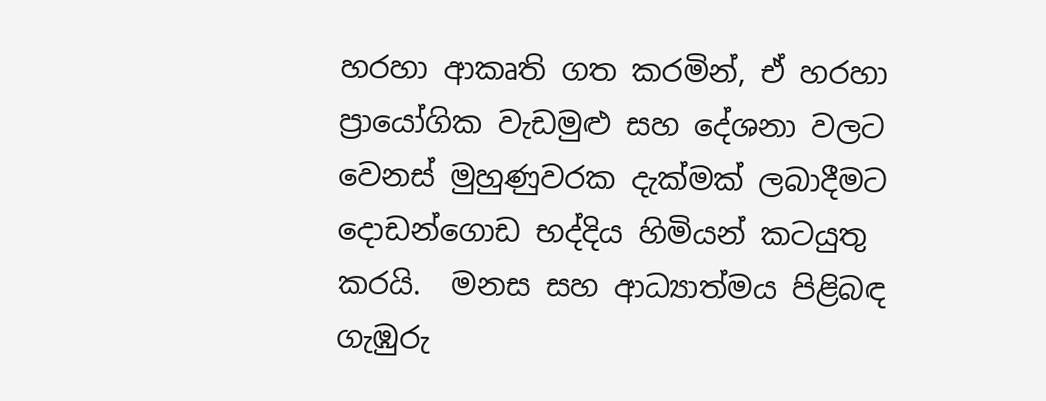හරහා ආකෘති ගත කරමින්, ඒ හරහා ප්‍රායෝගික වැඩමුළු සහ දේශනා වලට වෙනස් මුහුණුවරක දැක්මක් ලබාදීමට දොඩන්ගොඩ භද්දිය හිමියන් කටයුතු කරයි.  මනස සහ ආධ්‍යාත්මය පිළිබඳ ගැඹුරු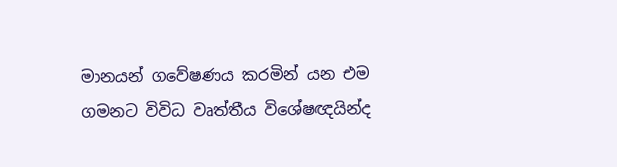මානයන් ගවේෂණය කරමින් යන එම ගමනට විවිධ වෘත්තීය විශේෂඥයින්ද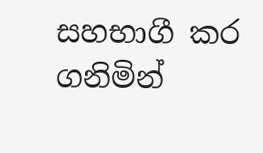සහභාගී කර ගනිමින්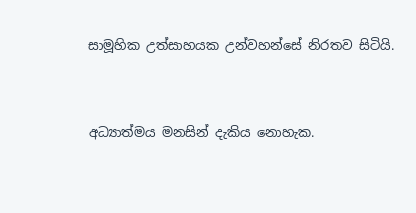සාමූහික උත්සාහයක උන්වහන්සේ නිරතව සිටියි.



අධ්‍යාත්මය මනසින් දැකිය නොහැක.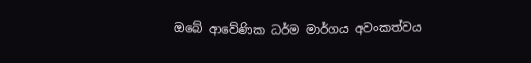ඔබේ ආවේණික ධර්ම මාර්ගය අවංකත්වය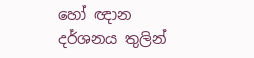හෝ ඥාන දර්ශනය තුලින්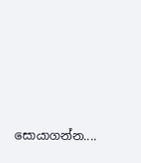සොයාගන්න....